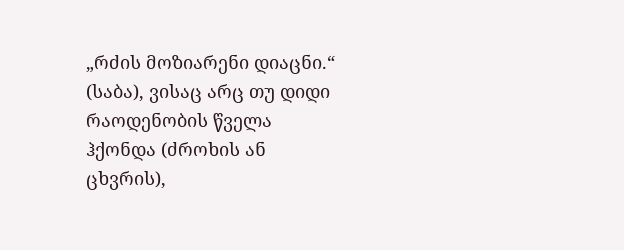„რძის მოზიარენი დიაცნი.“ (საბა), ვისაც არც თუ დიდი რაოდენობის წველა ჰქონდა (ძროხის ან ცხვრის),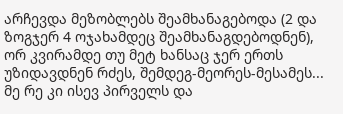არჩევდა მეზობლებს შეამხანაგებოდა (2 და ზოგჯერ 4 ოჯახამდეც შეამხანაგდებოდნენ), ორ კვირამდე თუ მეტ ხანსაც ჯერ ერთს უზიდავდნენ რძეს, შემდეგ-მეორეს-მესამეს... მე რე კი ისევ პირველს და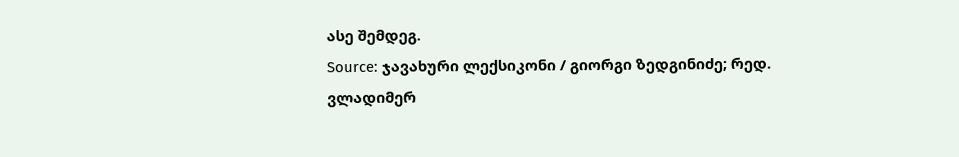ასე შემდეგ.
Source: ჯავახური ლექსიკონი / გიორგი ზედგინიძე; რედ. ვლადიმერ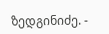ზედგინიძე. -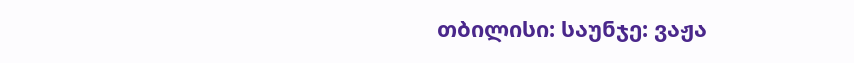თბილისი: საუნჯე: ვაჟა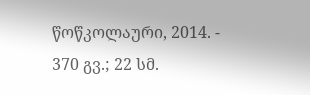წოწკოლაური, 2014. - 370 გვ.; 22 სმ.